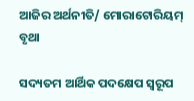ଆଜିର ଅର୍ଥନୀତି/ ମୋରାଟୋରିୟମ୍‌ ବୃଥା

ସଦ୍ୟତମ ଆର୍ଥିକ ପଦକ୍ଷେପ ସ୍ବରୂପ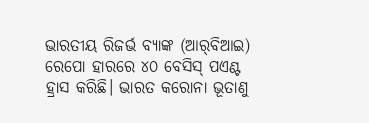ଭାରତୀୟ ରିଜର୍ଭ ବ୍ୟାଙ୍କ (ଆର୍‌ବିଆଇ) ରେପୋ ହାରରେ ୪୦ ବେସିସ୍‌ ପଏଣ୍ଟ ହ୍ରାସ କରିଛି। ଭାରତ କରୋନା ଭୂତାଣୁ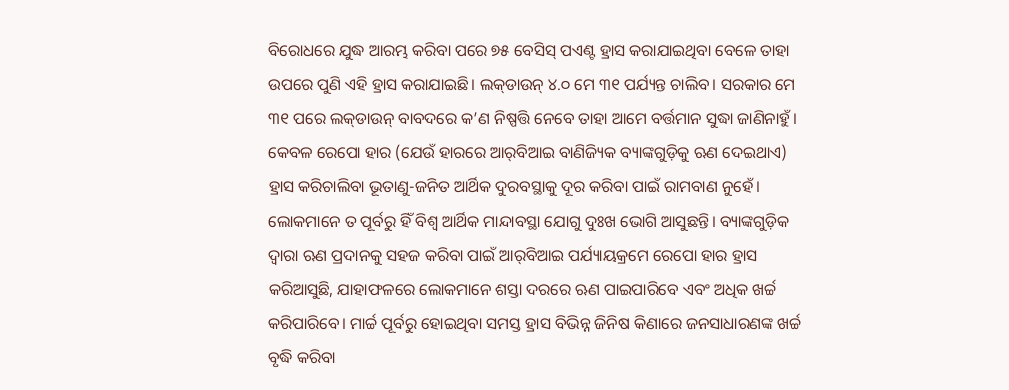ବିରୋଧରେ ଯୁଦ୍ଧ ଆରମ୍ଭ କରିବା ପରେ ୭୫ ବେସିସ୍‌ ପଏଣ୍ଟ ହ୍ରାସ କରାଯାଇଥିବା ବେଳେ ତାହା ଉପରେ ପୁଣି ଏହି ହ୍ରାସ କରାଯାଇଛି। ଲକ୍‌ଡାଉନ୍‌ ୪.୦ ମେ ୩୧ ପର୍ଯ୍ୟନ୍ତ ଚାଲିବ। ସରକାର ମେ ୩୧ ପରେ ଲକ୍‌ଡାଉନ୍‌ ବାବଦରେ କ’ଣ ନିଷ୍ପତ୍ତି ନେବେ ତାହା ଆମେ ବର୍ତ୍ତମାନ ସୁଦ୍ଧା ଜାଣିନାହୁଁ। କେବଳ ରେପୋ ହାର (ଯେଉଁ ହାରରେ ଆର୍‌ବିଆଇ ବାଣିଜ୍ୟିକ ବ୍ୟାଙ୍କଗୁଡ଼ିକୁ ଋଣ ଦେଇଥାଏ) ହ୍ରାସ କରିଚାଲିବା ଭୂତାଣୁ-ଜନିତ ଆର୍ଥିକ ଦୁରବସ୍ଥାକୁ ଦୂର କରିବା ପାଇଁ ରାମବାଣ ନୁହେଁ। ଲୋକମାନେ ତ ପୂର୍ବରୁ ହିଁ ବିଶ୍ୱ ଆର୍ଥିକ ମାନ୍ଦାବସ୍ଥା ଯୋଗୁ ଦୁଃଖ ଭୋଗି ଆସୁଛନ୍ତି। ବ୍ୟାଙ୍କଗୁଡ଼ିକ ଦ୍ୱାରା ଋଣ ପ୍ରଦାନକୁ ସହଜ କରିବା ପାଇଁ ଆର୍‌ବିଆଇ ପର୍ଯ୍ୟାୟକ୍ରମେ ରେପୋ ହାର ହ୍ରାସ କରିଆସୁଛି, ଯାହାଫଳରେ ଲୋକମାନେ ଶସ୍ତା ଦରରେ ଋଣ ପାଇପାରିବେ ଏବଂ ଅଧିକ ଖର୍ଚ୍ଚ କରିପାରିବେ। ମାର୍ଚ୍ଚ ପୂର୍ବରୁ ହୋଇଥିବା ସମସ୍ତ ହ୍ରାସ ବିଭିନ୍ନ ଜିନିଷ କିଣାରେ ଜନସାଧାରଣଙ୍କ ଖର୍ଚ୍ଚ ବୃଦ୍ଧି କରିବା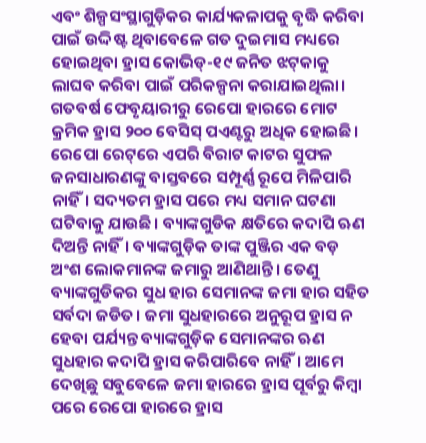ଏବଂ ଶିଳ୍ପସଂସ୍ଥାଗୁଡ଼ିକର କାର୍ଯ୍ୟକଳାପକୁ ବୃଦ୍ଧି କରିବା ପାଇଁ ଉଦ୍ଦିଷ୍ଟ ଥିବାବେଳେ ଗତ ଦୁଇମାସ ମଧ୍ୟରେ ହୋଇଥିବା ହ୍ରାସ କୋଭିଡ୍‌-୧୯ ଜନିତ ଝଟ୍‌କାକୁ ଲାଘବ କରିବା ପାଇଁ ପରିକଳ୍ପନା କରାଯାଇଥିଲା। ଗତବର୍ଷ ଫେବୃୟାରୀରୁ ରେପୋ ହାରରେ ମୋଟ କ୍ରମିକ ହ୍ରାସ ୨୦୦ ବେସିସ୍‌ ପଏଣ୍ଟରୁ ଅଧିକ ହୋଇଛି। ରେପୋ ରେଟ୍‌ରେ ଏପରି ବିରାଟ କାଟର ସୁଫଳ ଜନସାଧାରଣଙ୍କୁ ବାସ୍ତବରେ ସମ୍ପୂର୍ଣ୍ଣ ରୂପେ ମିଳିପାରି ନାହିଁ। ସଦ୍ୟତମ ହ୍ରାସ ପରେ ମଧ୍ୟ ସମାନ ଘଟଣା ଘଟିବାକୁ ଯାଉଛି। ବ୍ୟାଙ୍କଗୁଡିକ କ୍ଷତିରେ କଦାପି ଋଣ ଦିଅନ୍ତି ନାହିଁ। ବ୍ୟାଙ୍କଗୁଡ଼ିକ ତାଙ୍କ ପୁଞ୍ଜିର ଏକ ବଡ଼ ଅଂଶ ଲୋକମାନଙ୍କ ଜମାରୁ ଆଣିଥାନ୍ତି। ତେଣୁ ବ୍ୟାଙ୍କଗୁଡିକର ସୁଧ ହାର ସେମାନଙ୍କ ଜମା ହାର ସହିତ ସର୍ବଦା ଜଡିତ। ଜମା ସୁଧହାରରେ ଅନୁରୂପ ହ୍ରାସ ନ ହେବା ପର୍ଯ୍ୟନ୍ତ ବ୍ୟାଙ୍କଗୁଡ଼ିକ ସେମାନଙ୍କର ଋଣ ସୁଧହାର କଦାପି ହ୍ରାସ କରିପାରିବେ ନାହିଁ। ଆମେ ଦେଖିଛୁ ସବୁବେଳେ ଜମା ହାରରେ ହ୍ରାସ ପୂର୍ବରୁ କିମ୍ବା ପରେ ରେପୋ ହାରରେ ହ୍ରାସ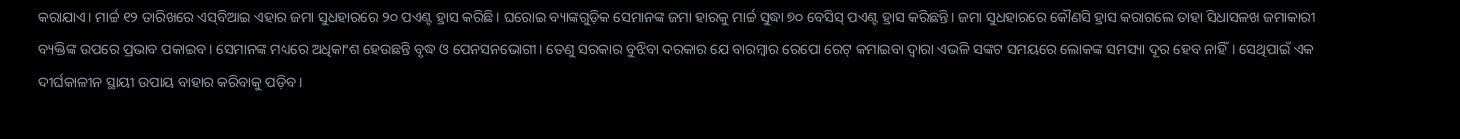କରାଯାଏ। ମାର୍ଚ୍ଚ ୧୨ ତାରିଖରେ ଏସ୍‌ବିଆଇ ଏହାର ଜମା ସୁଧହାରରେ ୨୦ ପଏଣ୍ଟ ହ୍ରାସ କରିଛି। ଘରୋଇ ବ୍ୟାଙ୍କଗୁଡ଼ିକ ସେମାନଙ୍କ ଜମା ହାରକୁ ମାର୍ଚ୍ଚ ସୁଦ୍ଧା ୭୦ ବେସିସ୍‌ ପଏଣ୍ଟ ହ୍ରାସ କରିଛନ୍ତି। ଜମା ସୁଧହାରରେ କୌଣସି ହ୍ରାସ କରାଗଲେ ତାହା ସିଧାସଳଖ ଜମାକାରୀ ବ୍ୟକ୍ତିଙ୍କ ଉପରେ ପ୍ରଭାବ ପକାଇବ। ସେମାନଙ୍କ ମଧ୍ୟରେ ଅଧିକାଂଶ ହେଉଛନ୍ତି ବୃଦ୍ଧ ଓ ପେନସନଭୋଗୀ। ତେଣୁ ସରକାର ବୁଝିବା ଦରକାର ଯେ ବାରମ୍ବାର ରେପୋ ରେଟ୍‌ କମାଇବା ଦ୍ୱାରା ଏଭଳି ସଙ୍କଟ ସମୟରେ ଲୋକଙ୍କ ସମସ୍ୟା ଦୂର ହେବ ନାହିଁ। ସେଥିପାଇଁ ଏକ ଦୀର୍ଘକାଳୀନ ସ୍ଥାୟୀ ଉପାୟ ବାହାର କରିବାକୁ ପଡ଼ିବ।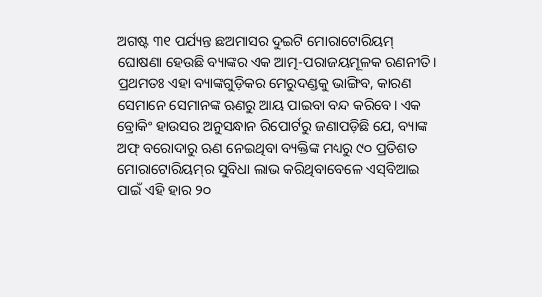ଅଗଷ୍ଟ ୩୧ ପର୍ଯ୍ୟନ୍ତ ଛଅମାସର ଦୁଇଟି ମୋରାଟୋରିୟମ୍‌ ଘୋଷଣା ହେଉଛି ବ୍ୟାଙ୍କର ଏକ ଆତ୍ମ-ପରାଜୟମୂଳକ ରଣନୀତି। ପ୍ରଥମତଃ ଏହା ବ୍ୟାଙ୍କଗୁଡ଼ିକର ମେରୁଦଣ୍ଡକୁ ଭାଙ୍ଗିବ, କାରଣ ସେମାନେ ସେମାନଙ୍କ ଋଣରୁ ଆୟ ପାଇବା ବନ୍ଦ କରିବେ। ଏକ ବ୍ରୋକିଂ ହାଉସର ଅନୁସନ୍ଧାନ ରିପୋର୍ଟରୁ ଜଣାପଡ଼ିଛି ଯେ, ବ୍ୟାଙ୍କ ଅଫ୍‌ ବରୋଦାରୁ ଋଣ ନେଇଥିବା ବ୍ୟକ୍ତିଙ୍କ ମଧ୍ୟରୁ ୯୦ ପ୍ରତିଶତ ମୋରାଟୋରିୟମ୍‌ର ସୁବିଧା ଲାଭ କରିଥିବାବେଳେ ଏସ୍‌ବିଆଇ ପାଇଁ ଏହି ହାର ୨୦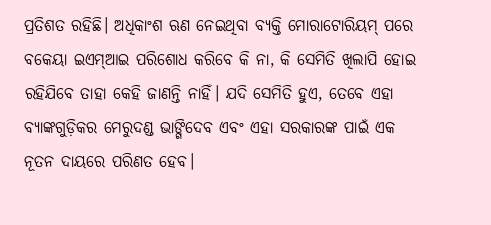ପ୍ରତିଶତ ରହିଛି। ଅଧିକାଂଶ ଋଣ ନେଇଥିବା ବ୍ୟକ୍ତି ମୋରାଟୋରିୟମ୍‌ ପରେ ବକେୟା ଇଏମ୍‌ଆଇ ପରିଶୋଧ କରିବେ କି ନା, କି ସେମିତି ଖିଲାପି ହୋଇ ରହିଯିବେ ତାହା କେହି ଜାଣନ୍ତି ନାହିଁ। ଯଦି ସେମିତି ହୁଏ, ତେବେ ଏହା ବ୍ୟାଙ୍କଗୁଡ଼ିକର ମେରୁଦଣ୍ଡ ଭାଙ୍ଗିଦେବ ଏବଂ ଏହା ସରକାରଙ୍କ ପାଇଁ ଏକ ନୂତନ ଦାୟରେ ପରିଣତ ହେବ।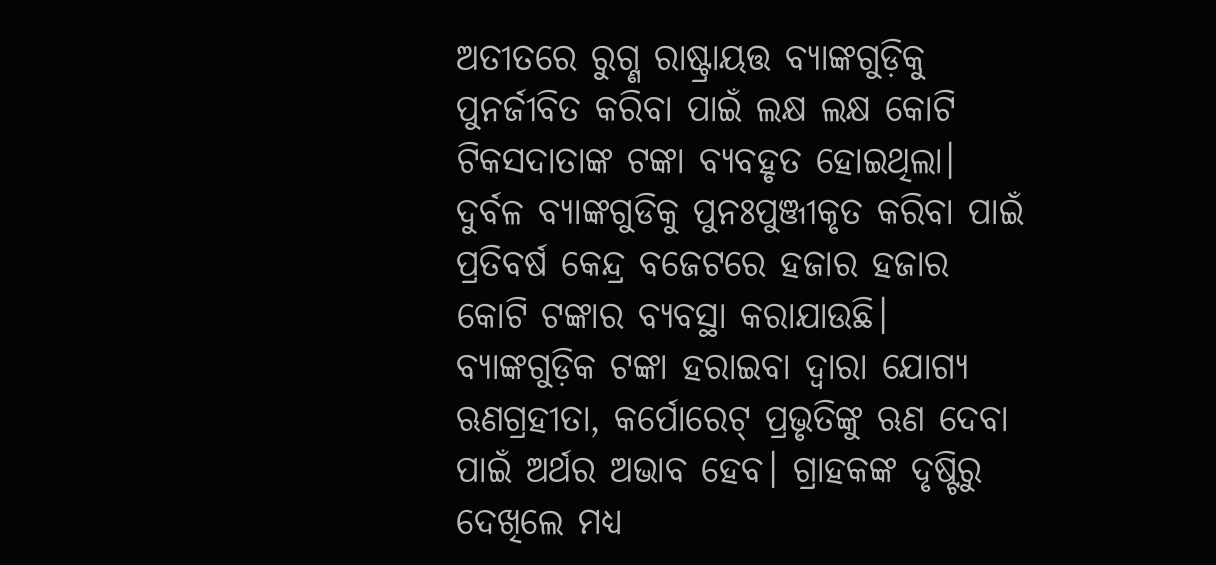ଅତୀତରେ ରୁଗ୍ଣ ରାଷ୍ଟ୍ରାୟତ୍ତ ବ୍ୟାଙ୍କଗୁଡ଼ିକୁ ପୁନର୍ଜୀବିତ କରିବା ପାଇଁ ଲକ୍ଷ ଲକ୍ଷ କୋଟି ଟିକସଦାତାଙ୍କ ଟଙ୍କା ବ୍ୟବହୃତ ହୋଇଥିଲା। ଦୁର୍ବଳ ବ୍ୟାଙ୍କଗୁଡିକୁ ପୁନଃପୁଞ୍ଜୀକୃତ କରିବା ପାଇଁ ପ୍ରତିବର୍ଷ କେନ୍ଦ୍ର ବଜେଟରେ ହଜାର ହଜାର କୋଟି ଟଙ୍କାର ବ୍ୟବସ୍ଥା କରାଯାଉଛି। ବ୍ୟାଙ୍କଗୁଡ଼ିକ ଟଙ୍କା ହରାଇବା ଦ୍ୱାରା ଯୋଗ୍ୟ ଋଣଗ୍ରହୀତା, କର୍ପୋରେଟ୍‌ ପ୍ରଭୃତିଙ୍କୁ ଋଣ ଦେବା ପାଇଁ ଅର୍ଥର ଅଭାବ ହେବ। ଗ୍ରାହକଙ୍କ ଦୃଷ୍ଟିରୁ ଦେଖିଲେ ମଧ୍ୟ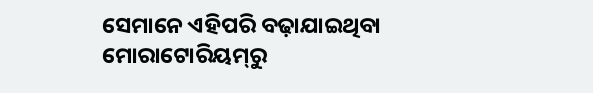ସେମାନେ ଏହିପରି ବଢ଼ାଯାଇଥିବା ମୋରାଟୋରିୟମ୍‌ରୁ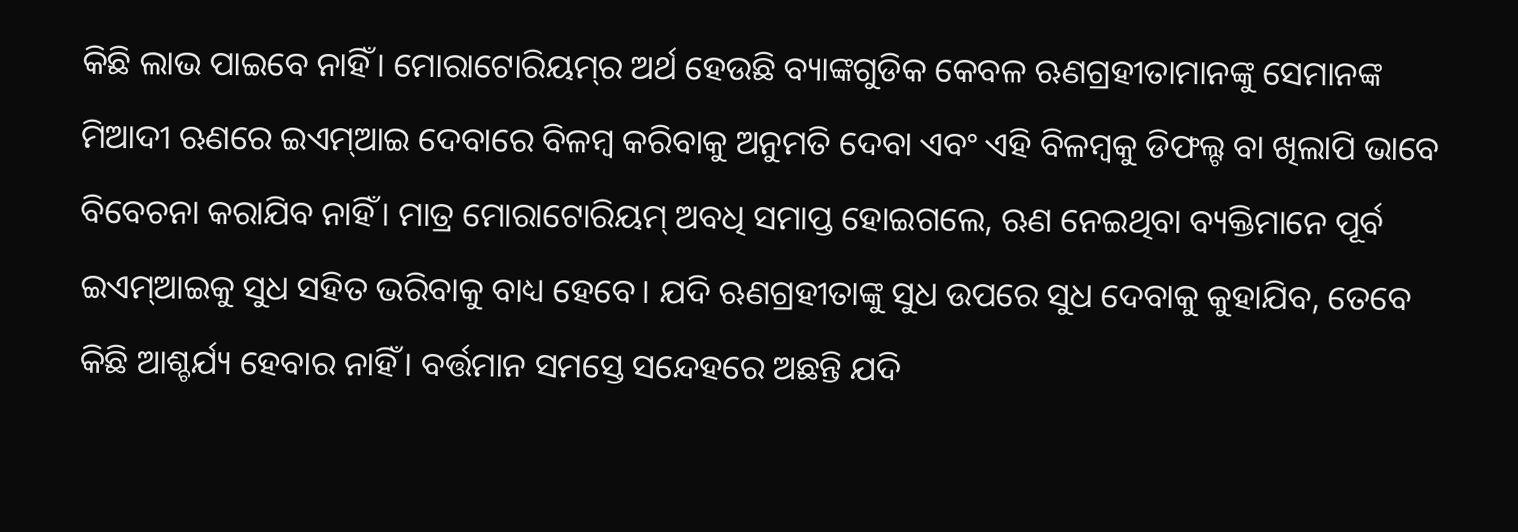କିଛି ଲାଭ ପାଇବେ ନାହିଁ। ମୋରାଟୋରିୟମ୍‌ର ଅର୍ଥ ହେଉଛି ବ୍ୟାଙ୍କଗୁଡିକ କେବଳ ଋଣଗ୍ରହୀତାମାନଙ୍କୁ ସେମାନଙ୍କ ମିଆଦୀ ଋଣରେ ଇଏମ୍‌ଆଇ ଦେବାରେ ବିଳମ୍ବ କରିବାକୁ ଅନୁମତି ଦେବା ଏବଂ ଏହି ବିଳମ୍ବକୁ ଡିଫଲ୍ଟ ବା ଖିଲାପି ଭାବେ ବିବେଚନା କରାଯିବ ନାହିଁ। ମାତ୍ର ମୋରାଟୋରିୟମ୍‌ ଅବଧି ସମାପ୍ତ ହୋଇଗଲେ, ଋଣ ନେଇଥିବା ବ୍ୟକ୍ତିମାନେ ପୂର୍ବ ଇଏମ୍‌ଆଇକୁ ସୁଧ ସହିତ ଭରିବାକୁ ବାଧ୍ୟ ହେବେ। ଯଦି ଋଣଗ୍ରହୀତାଙ୍କୁ ସୁଧ ଉପରେ ସୁଧ ଦେବାକୁ କୁହାଯିବ, ତେବେ କିଛି ଆଶ୍ଚର୍ଯ୍ୟ ହେବାର ନାହିଁ। ବର୍ତ୍ତମାନ ସମସ୍ତେ ସନ୍ଦେହରେ ଅଛନ୍ତି ଯଦି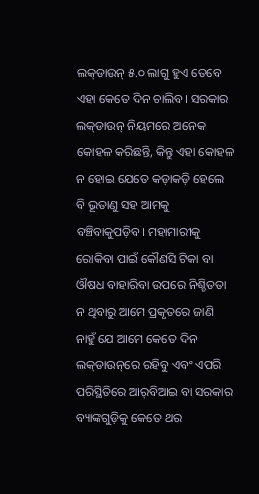ଲକ୍‌ଡାଉନ୍‌ ୫.୦ ଲାଗୁ ହୁଏ ତେବେ ଏହା କେତେ ଦିନ ଚାଲିବ। ସରକାର ଲକ୍‌ଡାଉନ୍‌ ନିୟମରେ ଅନେକ କୋହଳ କରିଛନ୍ତି, କିନ୍ତୁ ଏହା କୋହଳ ନ ହୋଇ ଯେତେ କଡ଼ାକଡ଼ି ହେଲେ ବି ଭୂତାଣୁ ସହ ଆମକୁ ବଞ୍ଚିବାକୁପଡ଼ିବ। ମହାମାରୀକୁ ରୋକିବା ପାଇଁ କୌଣସି ଟିକା ବା ଔଷଧ ବାହାରିବା ଉପରେ ନିଶ୍ଚିତତା ନ ଥିବାରୁ ଆମେ ପ୍ରକୃତରେ ଜାଣି ନାହୁଁ ଯେ ଆମେ କେତେ ଦିନ ଲକ୍‌ଡାଉନ୍‌ରେ ରହିବୁ ଏବଂ ଏପରି ପରିସ୍ଥିତିରେ ଆର୍‌ବିଆଇ ବା ସରକାର ବ୍ୟାଙ୍କଗୁଡ଼ିକୁ କେତେ ଥର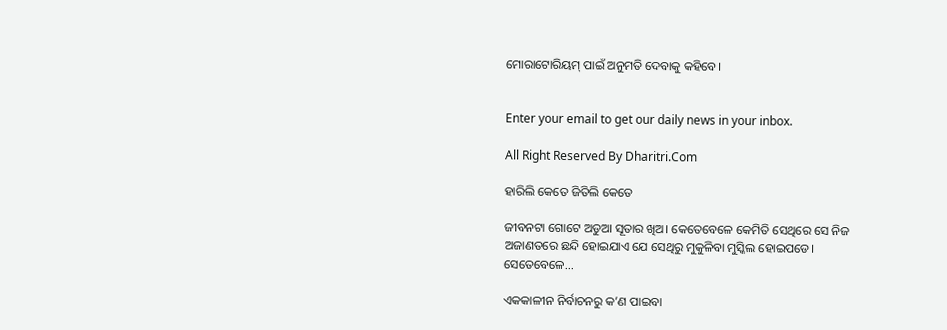ମୋରାଟୋରିୟମ୍‌ ପାଇଁ ଅନୁମତି ଦେବାକୁ କହିବେ।


Enter your email to get our daily news in your inbox.

All Right Reserved By Dharitri.Com

ହାରିଲି କେତେ ଜିତିଲି କେତେ

ଜୀବନଟା ଗୋଟେ ଅଡୁଆ ସୂତାର ଖିଅ। କେତେବେଳେ କେମିତି ସେଥିରେ ସେ ନିଜ ଅଜାଣତରେ ଛନ୍ଦି ହୋଇଯାଏ ଯେ ସେଥିରୁ ମୁକୁଳିବା ମୁସ୍କିଲ ହୋଇପଡେ। ସେତେବେଳେ...

ଏକକାଳୀନ ନିର୍ବାଚନରୁ କ’ଣ ପାଇବା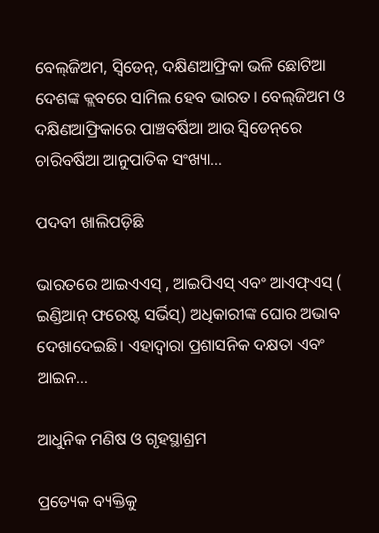ବେଲ୍‌ଜିଅମ, ସ୍ବିଡେନ୍‌, ଦକ୍ଷିଣଆଫ୍ରିକା ଭଳି ଛୋଟିଆ ଦେଶଙ୍କ କ୍ଲବରେ ସାମିଲ ହେବ ଭାରତ। ବେଲ୍‌ଜିଅମ ଓ ଦକ୍ଷିଣଆଫ୍ରିକାରେ ପାଞ୍ଚବର୍ଷିଆ ଆଉ ସ୍ବିଡେନ୍‌ରେ ଚାରିବର୍ଷିଆ ଆନୁପାତିକ ସଂଖ୍ୟା...

ପଦବୀ ଖାଲିପଡ଼ିଛି

ଭାରତରେ ଆଇଏଏସ୍‌ , ଆଇପିଏସ୍‌ ଏବଂ ଆଏଫ୍‌ଏସ୍‌ ( ଇଣ୍ଡିଆନ୍‌ ଫରେଷ୍ଟ ସର୍ଭିସ୍‌) ଅଧିକାରୀଙ୍କ ଘୋର ଅଭାବ ଦେଖାଦେଇଛି। ଏହାଦ୍ୱାରା ପ୍ରଶାସନିକ ଦକ୍ଷତା ଏବଂ ଆଇନ...

ଆଧୁନିକ ମଣିଷ ଓ ଗୃହସ୍ଥାଶ୍ରମ

ପ୍ରତ୍ୟେକ ବ୍ୟକ୍ତିକୁ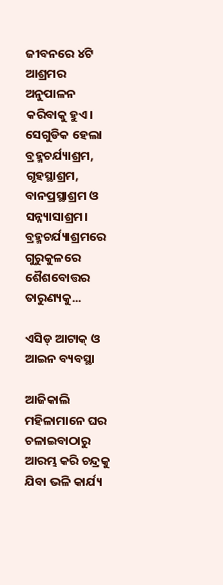ଜୀବନରେ ୪ଟି ଆଶ୍ରମର ଅନୁପାଳନ କରିବାକୁ ହୁଏ। ସେଗୁଡିକ ହେଲା ବ୍ରହ୍ମଚର୍ଯ୍ୟାଶ୍ରମ, ଗୃହସ୍ଥାଶ୍ରମ, ବାନପ୍ରସ୍ଥାଶ୍ରମ ଓ ସନ୍ନ୍ୟାସାଶ୍ରମ। ବ୍ରହ୍ମଚର୍ଯ୍ୟାଶ୍ରମରେ ଗୁରୁକୁଳରେ ଶୈଶବୋତ୍ତର ତାରୁଣ୍ୟକୁ...

ଏସିଡ୍‌ ଆଟାକ୍‌ ଓ ଆଇନ ବ୍ୟବସ୍ଥା

ଆଜିକାଲି ମହିଳାମାନେ ଘର ଚଳାଇବାଠାରୁ ଆରମ୍ଭ କରି ଚନ୍ଦ୍ରକୁ ଯିବା ଭଳି କାର୍ଯ୍ୟ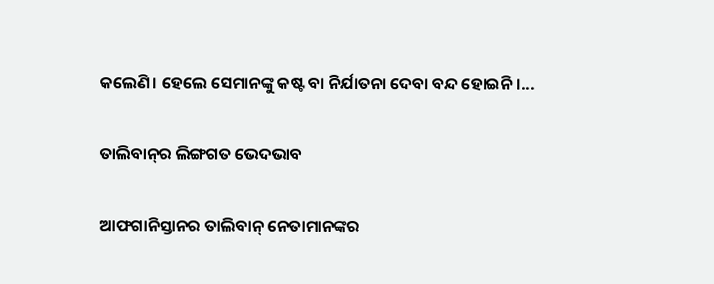କଲେଣି। ହେଲେ ସେମାନଙ୍କୁ କଷ୍ଟ ବା ନିର୍ଯାତନା ଦେବା ବନ୍ଦ ହୋଇନି।...

ତାଲିବାନ୍‌ର ଲିଙ୍ଗଗତ ଭେଦଭାବ

ଆଫଗାନିସ୍ତାନର ତାଲିବାନ୍‌ ନେତାମାନଙ୍କର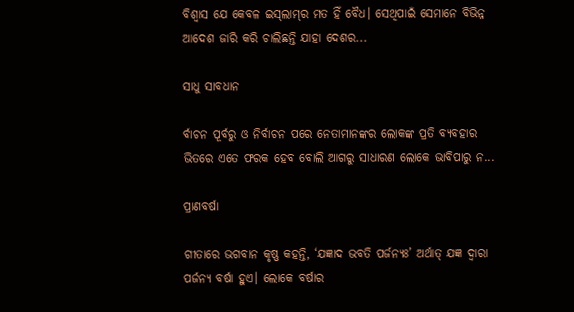ବିଶ୍ୱାସ ଯେ କେବଳ ଇସ୍‌ଲାମ୍‌ର ମତ ହିଁ ବୈଧ। ସେଥିପାଇଁ ସେମାନେ ବିଭିନ୍ନ ଆଦେଶ ଜାରି କରି ଚାଲିଛନ୍ତି ଯାହା ଦେଶର...

ସାଧୁ ସାବଧାନ

ର୍ବାଚନ ପୂର୍ବରୁ ଓ ନିର୍ବାଚନ ପରେ ନେତାମାନଙ୍କର ଲୋକଙ୍କ ପ୍ରତି ବ୍ୟବହାର ଭିତରେ ଏତେ ଫରକ ହେବ ବୋଲି ଆଗରୁ ସାଧାରଣ ଲୋକେ ଭାବିପାରୁ ନ...

ପ୍ରାଣବର୍ଷା

ଗୀତାରେ ଭଗବାନ କୃଷ୍ଣ କହନ୍ତି, ‘ଯଜ୍ଞାଦ ଭବତି ପର୍ଜନ୍ୟଃ’ ଅର୍ଥାତ୍‌ ଯଜ୍ଞ ଦ୍ୱାରା ପର୍ଜନ୍ୟ ବର୍ଷା ହୁଏ। ଲୋକେ ବର୍ଷାର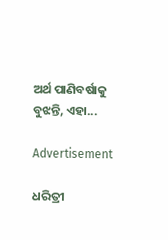ଅର୍ଥ ପାଣିବର୍ଷାକୁ ବୁଝନ୍ତି, ଏହା...

Advertisement

ଧରିତ୍ରୀ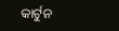କାର୍ଟୁନ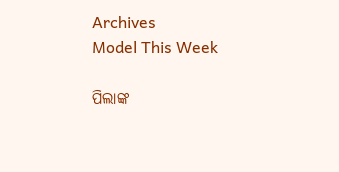Archives
Model This Week

ପିଲାଙ୍କ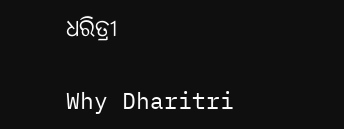ଧରିତ୍ରୀ

Why Dharitri